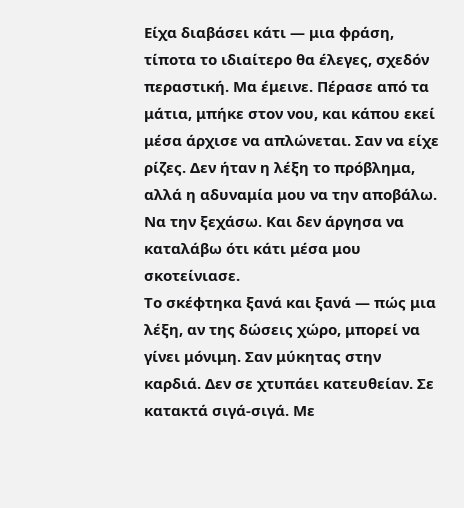Είχα διαβάσει κάτι — μια φράση, τίποτα το ιδιαίτερο θα έλεγες, σχεδόν περαστική. Μα έμεινε. Πέρασε από τα μάτια, μπήκε στον νου, και κάπου εκεί μέσα άρχισε να απλώνεται. Σαν να είχε ρίζες. Δεν ήταν η λέξη το πρόβλημα, αλλά η αδυναμία μου να την αποβάλω. Να την ξεχάσω. Και δεν άργησα να καταλάβω ότι κάτι μέσα μου σκοτείνιασε.
Το σκέφτηκα ξανά και ξανά — πώς μια λέξη, αν της δώσεις χώρο, μπορεί να γίνει μόνιμη. Σαν μύκητας στην καρδιά. Δεν σε χτυπάει κατευθείαν. Σε κατακτά σιγά-σιγά. Με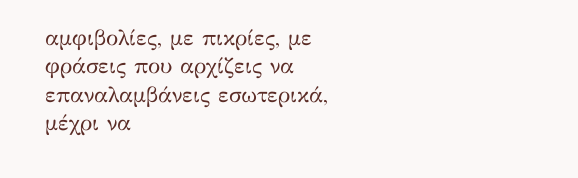αμφιβολίες, με πικρίες, με φράσεις που αρχίζεις να επαναλαμβάνεις εσωτερικά, μέχρι να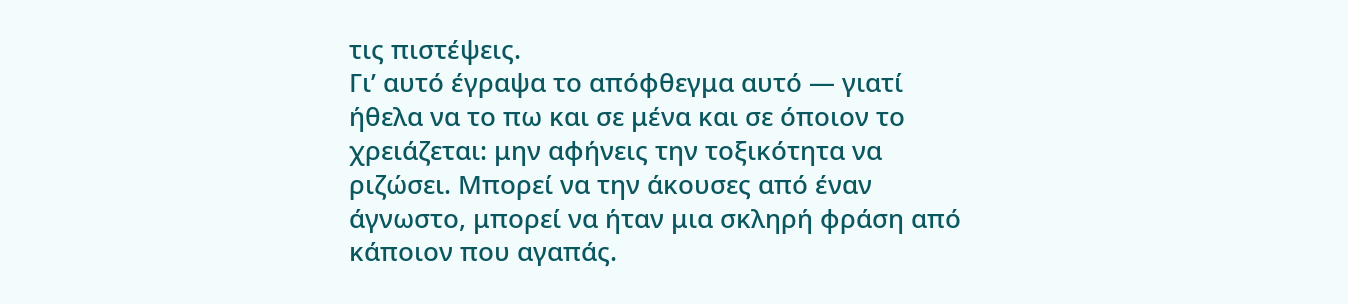τις πιστέψεις.
Γι’ αυτό έγραψα το απόφθεγμα αυτό — γιατί ήθελα να το πω και σε μένα και σε όποιον το χρειάζεται: μην αφήνεις την τοξικότητα να ριζώσει. Μπορεί να την άκουσες από έναν άγνωστο, μπορεί να ήταν μια σκληρή φράση από κάποιον που αγαπάς.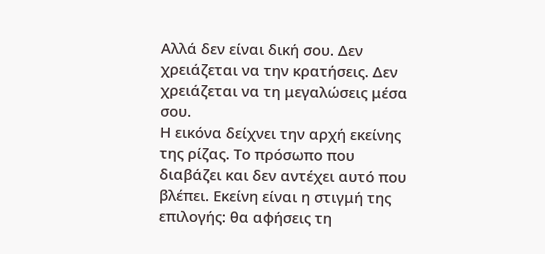Αλλά δεν είναι δική σου. Δεν χρειάζεται να την κρατήσεις. Δεν χρειάζεται να τη μεγαλώσεις μέσα σου.
Η εικόνα δείχνει την αρχή εκείνης της ρίζας. Το πρόσωπο που διαβάζει και δεν αντέχει αυτό που βλέπει. Εκείνη είναι η στιγμή της επιλογής: θα αφήσεις τη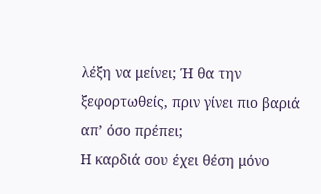λέξη να μείνει; Ή θα την ξεφορτωθείς, πριν γίνει πιο βαριά απ’ όσο πρέπει;
Η καρδιά σου έχει θέση μόνο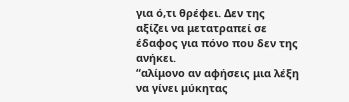για ό,τι θρέφει. Δεν της αξίζει να μετατραπεί σε έδαφος για πόνο που δεν της ανήκει.
“αλίμονο αν αφήσεις μια λέξη να γίνει μύκητας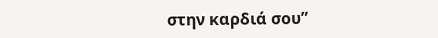στην καρδιά σου”